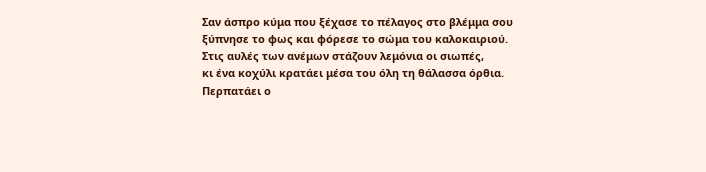Σαν άσπρο κύμα που ξέχασε το πέλαγος στο βλέμμα σου
ξύπνησε το φως και φόρεσε το σώμα του καλοκαιριού.
Στις αυλές των ανέμων στάζουν λεμόνια οι σιωπές,
κι ένα κοχύλι κρατάει μέσα του όλη τη θάλασσα όρθια.
Περπατάει ο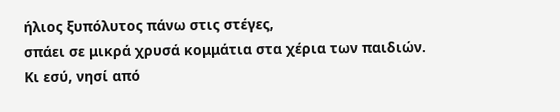ήλιος ξυπόλυτος πάνω στις στέγες,
σπάει σε μικρά χρυσά κομμάτια στα χέρια των παιδιών.
Κι εσύ, νησί από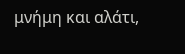μνήμη και αλάτι,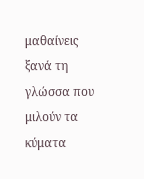μαθαίνεις ξανά τη γλώσσα που μιλούν τα κύματα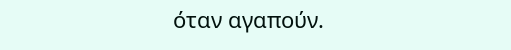όταν αγαπούν.